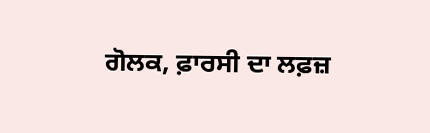ਗੋਲਕ, ਫ਼ਾਰਸੀ ਦਾ ਲਫ਼ਜ਼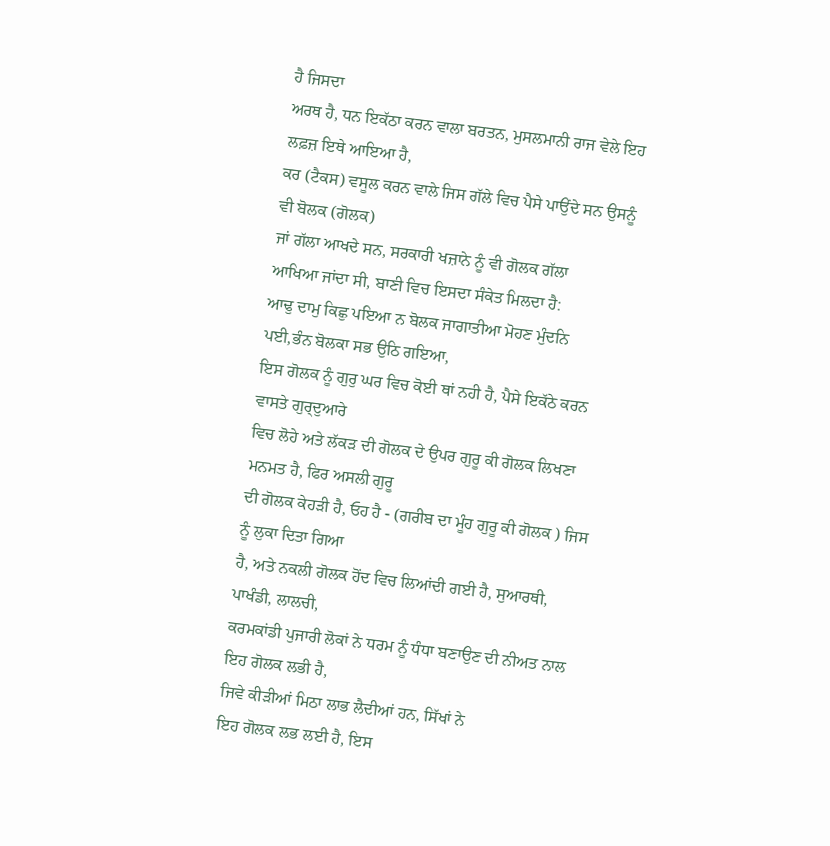ਹੈ ਜਿਸਦਾ
ਅਰਥ ਹੈ, ਧਨ ਇਕੱਠਾ ਕਰਨ ਵਾਲਾ ਬਰਤਨ, ਮੁਸਲਮਾਨੀ ਰਾਜ ਵੇਲੇ ਇਹ ਲਫ਼ਜ਼ ਇਥੇ ਆਇਆ ਹੈ,
ਕਰ (ਟੈਕਸ) ਵਸੂਲ ਕਰਨ ਵਾਲੇ ਜਿਸ ਗੱਲੇ ਵਿਚ ਪੈਸੇ ਪਾਉਂਦੇ ਸਨ ਉਸਨੂੰ ਵੀ ਬੋਲਕ (ਗੋਲਕ)
ਜਾਂ ਗੱਲਾ ਆਖਦੇ ਸਨ, ਸਰਕਾਰੀ ਖਜ਼ਾਨੇ ਨੂੰ ਵੀ ਗੋਲਕ ਗੱਲਾ
ਆਖਿਆ ਜਾਂਦਾ ਸੀ, ਬਾਣੀ ਵਿਚ ਇਸਦਾ ਸੰਕੇਤ ਮਿਲਦਾ ਹੈ:
ਆਢੁ ਦਾਮੁ ਕਿਛੁ ਪਇਆ ਨ ਬੋਲਕ ਜਾਗਾਤੀਆ ਮੋਹਣ ਮੁੰਦਨਿ
ਪਈ,ਭੰਨ ਬੋਲਕਾ ਸਭ ਉਠਿ ਗਇਆ,
ਇਸ ਗੋਲਕ ਨੂੰ ਗੁਰੁ ਘਰ ਵਿਚ ਕੋਈ ਥਾਂ ਨਹੀ ਹੈ, ਪੈਸੇ ਇਕੱਠੇ ਕਰਨ ਵਾਸਤੇ ਗੁਰ੍ਦੁਆਰੇ
ਵਿਚ ਲੋਹੇ ਅਤੇ ਲੱਕੜ ਦੀ ਗੋਲਕ ਦੇ ਉਪਰ ਗੁਰੂ ਕੀ ਗੋਲਕ ਲਿਖਣਾ ਮਨਮਤ ਹੈ, ਫਿਰ ਅਸਲੀ ਗੁਰੂ
ਦੀ ਗੋਲਕ ਕੇਹੜੀ ਹੈ, ਓਹ ਹੈ - (ਗਰੀਬ ਦਾ ਮੂੰਹ ਗੁਰੂ ਕੀ ਗੋਲਕ ) ਜਿਸ ਨੂੰ ਲੁਕਾ ਦਿਤਾ ਗਿਆ
ਹੈ, ਅਤੇ ਨਕਲੀ ਗੋਲਕ ਹੋਂਦ ਵਿਚ ਲਿਆਂਦੀ ਗਈ ਹੈ, ਸੁਆਰਥੀ,
ਪਾਖੰਡੀ, ਲਾਲਚੀ,
ਕਰਮਕਾਂਡੀ ਪੁਜਾਰੀ ਲੋਕਾਂ ਨੇ ਧਰਮ ਨੂੰ ਧੰਧਾ ਬਣਾਉਣ ਦੀ ਨੀਅਤ ਨਾਲ ਇਹ ਗੋਲਕ ਲਭੀ ਹੈ,
ਜਿਵੇ ਕੀੜੀਆਂ ਮਿਠਾ ਲਾਭ ਲੈਦੀਆਂ ਹਨ, ਸਿੱਖਾਂ ਨੇ
ਇਹ ਗੋਲਕ ਲਭ ਲਈ ਹੈ, ਇਸ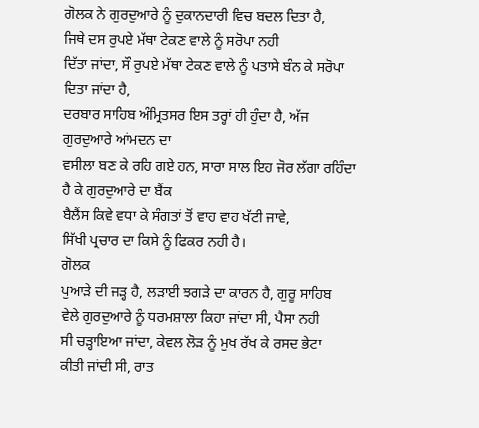ਗੋਲਕ ਨੇ ਗੁਰਦੁਆਰੇ ਨੂੰ ਦੁਕਾਨਦਾਰੀ ਵਿਚ ਬਦਲ ਦਿਤਾ ਹੈ,
ਜਿਥੇ ਦਸ ਰੁਪਏ ਮੱਥਾ ਟੇਕਣ ਵਾਲੇ ਨੂੰ ਸਰੋਪਾ ਨਹੀ
ਦਿੱਤਾ ਜਾਂਦਾ, ਸੌ ਰੁਪਏ ਮੱਥਾ ਟੇਕਣ ਵਾਲੇ ਨੂੰ ਪਤਾਸੇ ਬੰਨ ਕੇ ਸਰੋਪਾ ਦਿਤਾ ਜਾਂਦਾ ਹੈ,
ਦਰਬਾਰ ਸਾਹਿਬ ਅੰਮ੍ਰਿਤਸਰ ਇਸ ਤਰ੍ਹਾਂ ਹੀ ਹੁੰਦਾ ਹੈ, ਅੱਜ ਗੁਰਦੁਆਰੇ ਆਂਮਦਨ ਦਾ
ਵਸੀਲਾ ਬਣ ਕੇ ਰਹਿ ਗਏ ਹਨ, ਸਾਰਾ ਸਾਲ ਇਹ ਜੋਰ ਲੱਗਾ ਰਹਿੰਦਾ ਹੈ ਕੇ ਗੁਰਦੁਆਰੇ ਦਾ ਬੈਂਕ
ਬੈਲੈਂਸ ਕਿਵੇ ਵਧਾ ਕੇ ਸੰਗਤਾਂ ਤੋਂ ਵਾਹ ਵਾਹ ਖੱਟੀ ਜਾਵੇ,
ਸਿੱਖੀ ਪ੍ਰਚਾਰ ਦਾ ਕਿਸੇ ਨੂੰ ਫਿਕਰ ਨਹੀ ਹੈ।
ਗੋਲਕ
ਪੁਆੜੇ ਦੀ ਜੜ੍ਹ ਹੈ, ਲੜਾਈ ਝਗੜੇ ਦਾ ਕਾਰਨ ਹੈ, ਗੁਰੂ ਸਾਹਿਬ
ਵੇਲੇ ਗੁਰਦੁਆਰੇ ਨੂੰ ਧਰਮਸ਼ਾਲਾ ਕਿਹਾ ਜਾਂਦਾ ਸੀ, ਪੈਸਾ ਨਹੀ
ਸੀ ਚੜ੍ਹਾਇਆ ਜਾਂਦਾ, ਕੇਵਲ ਲੋੜ ਨੂੰ ਮੁਖ ਰੱਖ ਕੇ ਰਸਦ ਭੇਟਾ
ਕੀਤੀ ਜਾਂਦੀ ਸੀ, ਰਾਤ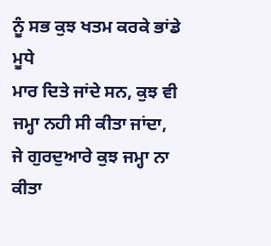ਨੂੰ ਸਭ ਕੁਝ ਖਤਮ ਕਰਕੇ ਭਾਂਡੇ ਮੂਧੇ
ਮਾਰ ਦਿਤੇ ਜਾਂਦੇ ਸਨ, ਕੁਝ ਵੀ ਜਮ੍ਹਾ ਨਹੀ ਸੀ ਕੀਤਾ ਜਾਂਦਾ, ਜੇ ਗੁਰਦੁਆਰੇ ਕੁਝ ਜਮ੍ਹਾ ਨਾ
ਕੀਤਾ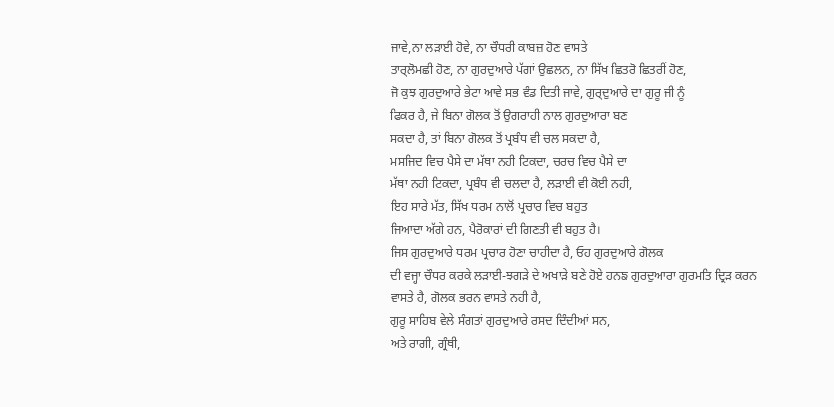ਜਾਵੇ,ਨਾ ਲੜਾਈ ਹੋਵੇ, ਨਾ ਚੌਧਰੀ ਕਾਬਜ਼ ਹੋਣ ਵਾਸਤੇ
ਤਾਰ੍ਲੋਮਛੀ ਹੋਣ, ਨਾ ਗੁਰਦੁਆਰੇ ਪੱਗਾਂ ਉਛਲਨ, ਨਾ ਸਿੱਖ ਛਿਤਰੋ ਛਿਤਰੀਂ ਹੋਣ,
ਜੋ ਕੁਝ ਗੁਰਦੁਆਰੇ ਭੇਟਾ ਆਵੇ ਸਭ ਵੰਡ ਦਿਤੀ ਜਾਵੇ, ਗੁਰ੍ਦੁਆਰੇ ਦਾ ਗੁਰੂ ਜੀ ਨੂੰ
ਫਿਕਰ ਹੈ, ਜੇ ਬਿਨਾ ਗੋਲਕ ਤੋਂ ਉਗਰਾਹੀ ਨਾਲ ਗੁਰਦੁਆਰਾ ਬਣ
ਸਕਦਾ ਹੈ, ਤਾਂ ਬਿਨਾ ਗੋਲਕ ਤੋਂ ਪ੍ਰਬੰਧ ਵੀ ਚਲ ਸਕਦਾ ਹੈ,
ਮਸਜਿਦ ਵਿਚ ਪੈਸੇ ਦਾ ਮੱਥਾ ਨਹੀ ਟਿਕਦਾ, ਚਰਚ ਵਿਚ ਪੈਸੇ ਦਾ
ਮੱਥਾ ਨਹੀ ਟਿਕਦਾ, ਪ੍ਰਬੰਧ ਵੀ ਚਲਦਾ ਹੈ, ਲੜਾਈ ਵੀ ਕੋਈ ਨਹੀ,
ਇਹ ਸਾਰੇ ਮੱਤ, ਸਿੱਖ ਧਰਮ ਨਾਲੋਂ ਪ੍ਰਚਾਰ ਵਿਚ ਬਹੁਤ
ਜਿਆਦਾ ਅੱਗੇ ਹਨ, ਪੈਰੋਕਾਰਾਂ ਦੀ ਗਿਣਤੀ ਵੀ ਬਹੁਤ ਹੈ।
ਜਿਸ ਗੁਰਦੁਆਰੇ ਧਰਮ ਪ੍ਰਚਾਰ ਹੋਣਾ ਚਾਹੀਦਾ ਹੈ, ਓਹ ਗੁਰਦੁਆਰੇ ਗੋਲਕ
ਦੀ ਵਜ੍ਹਾ ਚੌਧਰ ਕਰਕੇ ਲੜਾਈ-ਝਗੜੇ ਦੇ ਅਖਾੜੇ ਬਣੇ ਹੋਏ ਹਨਙ ਗੁਰਦੁਆਰਾ ਗੁਰਮਤਿ ਦ੍ਰਿੜ ਕਰਨ
ਵਾਸਤੇ ਹੈ, ਗੋਲਕ ਭਰਨ ਵਾਸਤੇ ਨਹੀ ਹੈ,
ਗੁਰੂ ਸਾਹਿਬ ਵੇਲੇ ਸੰਗਤਾਂ ਗੁਰਦੁਆਰੇ ਰਸਦ ਦਿੰਦੀਆਂ ਸਨ,
ਅਤੇ ਰਾਗੀ, ਗ੍ਰੰਥੀ,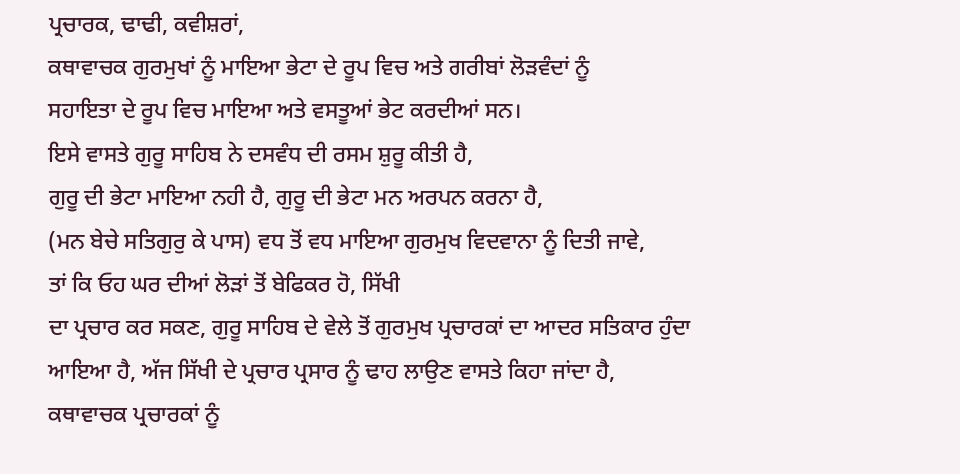ਪ੍ਰਚਾਰਕ, ਢਾਢੀ, ਕਵੀਸ਼ਰਾਂ,
ਕਥਾਵਾਚਕ ਗੁਰਮੁਖਾਂ ਨੂੰ ਮਾਇਆ ਭੇਟਾ ਦੇ ਰੂਪ ਵਿਚ ਅਤੇ ਗਰੀਬਾਂ ਲੋੜਵੰਦਾਂ ਨੂੰ
ਸਹਾਇਤਾ ਦੇ ਰੂਪ ਵਿਚ ਮਾਇਆ ਅਤੇ ਵਸਤੂਆਂ ਭੇਟ ਕਰਦੀਆਂ ਸਨ।
ਇਸੇ ਵਾਸਤੇ ਗੁਰੂ ਸਾਹਿਬ ਨੇ ਦਸਵੰਧ ਦੀ ਰਸਮ ਸ਼ੁਰੂ ਕੀਤੀ ਹੈ,
ਗੁਰੂ ਦੀ ਭੇਟਾ ਮਾਇਆ ਨਹੀ ਹੈ, ਗੁਰੂ ਦੀ ਭੇਟਾ ਮਨ ਅਰਪਨ ਕਰਨਾ ਹੈ,
(ਮਨ ਬੇਚੇ ਸਤਿਗੁਰੁ ਕੇ ਪਾਸ) ਵਧ ਤੋਂ ਵਧ ਮਾਇਆ ਗੁਰਮੁਖ ਵਿਦਵਾਨਾ ਨੂੰ ਦਿਤੀ ਜਾਵੇ,
ਤਾਂ ਕਿ ਓਹ ਘਰ ਦੀਆਂ ਲੋੜਾਂ ਤੋਂ ਬੇਫਿਕਰ ਹੋ, ਸਿੱਖੀ
ਦਾ ਪ੍ਰਚਾਰ ਕਰ ਸਕਣ, ਗੁਰੂ ਸਾਹਿਬ ਦੇ ਵੇਲੇ ਤੋਂ ਗੁਰਮੁਖ ਪ੍ਰਚਾਰਕਾਂ ਦਾ ਆਦਰ ਸਤਿਕਾਰ ਹੁੰਦਾ
ਆਇਆ ਹੈ, ਅੱਜ ਸਿੱਖੀ ਦੇ ਪ੍ਰਚਾਰ ਪ੍ਰਸਾਰ ਨੂੰ ਢਾਹ ਲਾਉਣ ਵਾਸਤੇ ਕਿਹਾ ਜਾਂਦਾ ਹੈ,
ਕਥਾਵਾਚਕ ਪ੍ਰਚਾਰਕਾਂ ਨੂੰ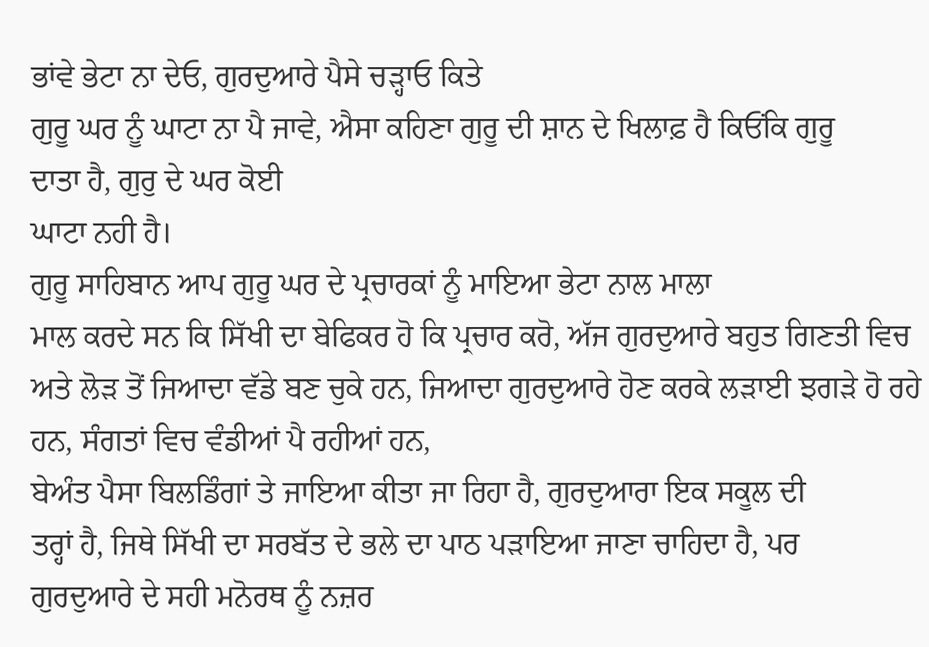ਭਾਂਵੇ ਭੇਟਾ ਨਾ ਦੇਓ, ਗੁਰਦੁਆਰੇ ਪੈਸੇ ਚੜ੍ਹਾਓ ਕਿਤੇ
ਗੁਰੂ ਘਰ ਨੂੰ ਘਾਟਾ ਨਾ ਪੈ ਜਾਵੇ, ਐਸਾ ਕਹਿਣਾ ਗੁਰੂ ਦੀ ਸ਼ਾਨ ਦੇ ਖਿਲਾਫ਼ ਹੈ ਕਿਓਂਕਿ ਗੁਰੂ
ਦਾਤਾ ਹੈ, ਗੁਰੁ ਦੇ ਘਰ ਕੋਈ
ਘਾਟਾ ਨਹੀ ਹੈ।
ਗੁਰੂ ਸਾਹਿਬਾਨ ਆਪ ਗੁਰੂ ਘਰ ਦੇ ਪ੍ਰਚਾਰਕਾਂ ਨੂੰ ਮਾਇਆ ਭੇਟਾ ਨਾਲ ਮਾਲਾ
ਮਾਲ ਕਰਦੇ ਸਨ ਕਿ ਸਿੱਖੀ ਦਾ ਬੇਫਿਕਰ ਹੋ ਕਿ ਪ੍ਰਚਾਰ ਕਰੋ, ਅੱਜ ਗੁਰਦੁਆਰੇ ਬਹੁਤ ਗਿਣਤੀ ਵਿਚ
ਅਤੇ ਲੋੜ ਤੋਂ ਜਿਆਦਾ ਵੱਡੇ ਬਣ ਚੁਕੇ ਹਨ, ਜਿਆਦਾ ਗੁਰਦੁਆਰੇ ਹੋਣ ਕਰਕੇ ਲੜਾਈ ਝਗੜੇ ਹੋ ਰਹੇ
ਹਨ, ਸੰਗਤਾਂ ਵਿਚ ਵੰਡੀਆਂ ਪੈ ਰਹੀਆਂ ਹਨ,
ਬੇਅੰਤ ਪੈਸਾ ਬਿਲਡਿੰਗਾਂ ਤੇ ਜਾਇਆ ਕੀਤਾ ਜਾ ਰਿਹਾ ਹੈ, ਗੁਰਦੁਆਰਾ ਇਕ ਸਕੂਲ ਦੀ
ਤਰ੍ਹਾਂ ਹੈ, ਜਿਥੇ ਸਿੱਖੀ ਦਾ ਸਰਬੱਤ ਦੇ ਭਲੇ ਦਾ ਪਾਠ ਪੜਾਇਆ ਜਾਣਾ ਚਾਹਿਦਾ ਹੈ, ਪਰ
ਗੁਰਦੁਆਰੇ ਦੇ ਸਹੀ ਮਨੋਰਥ ਨੂੰ ਨਜ਼ਰ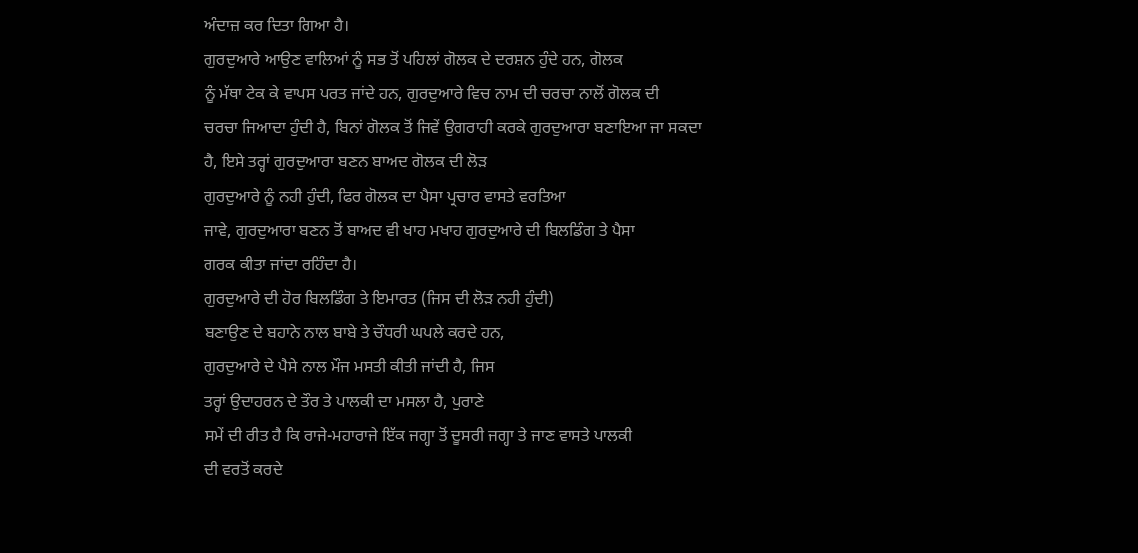ਅੰਦਾਜ਼ ਕਰ ਦਿਤਾ ਗਿਆ ਹੈ।
ਗੁਰਦੁਆਰੇ ਆਉਣ ਵਾਲਿਆਂ ਨੂੰ ਸਭ ਤੋਂ ਪਹਿਲਾਂ ਗੋਲਕ ਦੇ ਦਰਸ਼ਨ ਹੁੰਦੇ ਹਨ, ਗੋਲਕ
ਨੂੰ ਮੱਥਾ ਟੇਕ ਕੇ ਵਾਪਸ ਪਰਤ ਜਾਂਦੇ ਹਨ, ਗੁਰਦੁਆਰੇ ਵਿਚ ਨਾਮ ਦੀ ਚਰਚਾ ਨਾਲੋਂ ਗੋਲਕ ਦੀ
ਚਰਚਾ ਜਿਆਦਾ ਹੁੰਦੀ ਹੈ, ਬਿਨਾਂ ਗੋਲਕ ਤੋਂ ਜਿਵੇਂ ਉਗਰਾਹੀ ਕਰਕੇ ਗੁਰਦੁਆਰਾ ਬਣਾਇਆ ਜਾ ਸਕਦਾ
ਹੈ, ਇਸੇ ਤਰ੍ਹਾਂ ਗੁਰਦੁਆਰਾ ਬਣਨ ਬਾਅਦ ਗੋਲਕ ਦੀ ਲੋੜ
ਗੁਰਦੁਆਰੇ ਨੂੰ ਨਹੀ ਹੁੰਦੀ, ਫਿਰ ਗੋਲਕ ਦਾ ਪੈਸਾ ਪ੍ਰਚਾਰ ਵਾਸਤੇ ਵਰਤਿਆ
ਜਾਵੇ, ਗੁਰਦੁਆਰਾ ਬਣਨ ਤੋਂ ਬਾਅਦ ਵੀ ਖਾਹ ਮਖਾਹ ਗੁਰਦੁਆਰੇ ਦੀ ਬਿਲਡਿੰਗ ਤੇ ਪੈਸਾ
ਗਰਕ ਕੀਤਾ ਜਾਂਦਾ ਰਹਿੰਦਾ ਹੈ।
ਗੁਰਦੁਆਰੇ ਦੀ ਹੋਰ ਬਿਲਡਿੰਗ ਤੇ ਇਮਾਰਤ (ਜਿਸ ਦੀ ਲੋੜ ਨਹੀ ਹੁੰਦੀ)
ਬਣਾਉਣ ਦੇ ਬਹਾਨੇ ਨਾਲ ਬਾਬੇ ਤੇ ਚੌਧਰੀ ਘਪਲੇ ਕਰਦੇ ਹਨ,
ਗੁਰਦੁਆਰੇ ਦੇ ਪੈਸੇ ਨਾਲ ਮੌਜ ਮਸਤੀ ਕੀਤੀ ਜਾਂਦੀ ਹੈ, ਜਿਸ
ਤਰ੍ਹਾਂ ਉਦਾਹਰਨ ਦੇ ਤੌਰ ਤੇ ਪਾਲਕੀ ਦਾ ਮਸਲਾ ਹੈ, ਪੁਰਾਣੇ
ਸਮੇਂ ਦੀ ਰੀਤ ਹੈ ਕਿ ਰਾਜੇ-ਮਹਾਰਾਜੇ ਇੱਕ ਜਗ੍ਹਾ ਤੋਂ ਦੂਸਰੀ ਜਗ੍ਹਾ ਤੇ ਜਾਣ ਵਾਸਤੇ ਪਾਲਕੀ
ਦੀ ਵਰਤੋਂ ਕਰਦੇ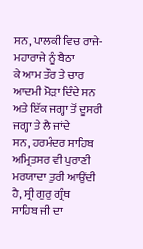ਸਨ, ਪਾਲਕੀ ਵਿਚ ਰਾਜੇ-ਮਹਾਰਾਜੇ ਨੂੰ ਬੈਠਾ
ਕੇ ਆਮ ਤੌਰ ਤੇ ਚਾਰ ਆਦਮੀ ਮੋੜਾ ਦਿੰਦੇ ਸਨ ਅਤੇ ਇੱਕ ਜਗ੍ਹਾ ਤੋਂ ਦੂਸਰੀ ਜਗ੍ਹਾ ਤੇ ਲੈ ਜਾਂਦੇ
ਸਨ, ਹਰਮੰਦਰ ਸਾਹਿਬ ਅਮ੍ਰਿਤਸਰ ਵੀ ਪੁਰਾਣੀ ਮਰਯਾਦਾ ਤੁਰੀ ਆਉਂਦੀ ਹੈ, ਸ੍ਰੀ ਗੁਰੁ ਗ੍ਰੰਥ
ਸਾਹਿਬ ਜੀ ਦਾ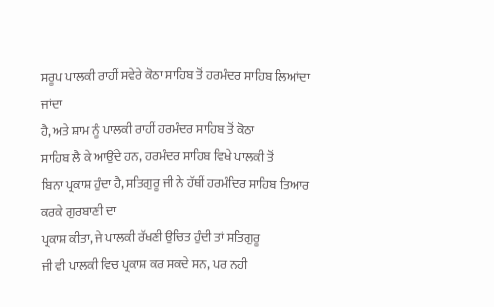ਸਰੂਪ ਪਾਲਕੀ ਰਾਹੀਂ ਸਵੇਰੇ ਕੋਠਾ ਸਾਹਿਬ ਤੋਂ ਹਰਮੰਦਰ ਸਾਹਿਬ ਲਿਆਂਦਾ ਜਾਂਦਾ
ਹੈ, ਅਤੇ ਸ਼ਾਮ ਨੂੰ ਪਾਲਕੀ ਰਾਹੀਂ ਹਰਮੰਦਰ ਸਾਹਿਬ ਤੋਂ ਕੋਠਾ
ਸਾਹਿਬ ਲੈ ਕੇ ਆਉਂਦੇ ਹਨ, ਹਰਮੰਦਰ ਸਾਹਿਬ ਵਿਖੇ ਪਾਲਕੀ ਤੋਂ
ਬਿਨਾ ਪ੍ਰਕਾਸ਼ ਹੁੰਦਾ ਹੈ, ਸਤਿਗੁਰੂ ਜੀ ਨੇ ਹੱਥੀਂ ਹਰਮੰਦਿਰ ਸਾਹਿਬ ਤਿਆਰ ਕਰਕੇ ਗੁਰਬਾਣੀ ਦਾ
ਪ੍ਰਕਾਸ਼ ਕੀਤਾ, ਜੇ ਪਾਲਕੀ ਰੱਖਣੀ ਉਚਿਤ ਹੁੰਦੀ ਤਾਂ ਸਤਿਗੁਰੂ
ਜੀ ਵੀ ਪਾਲਕੀ ਵਿਚ ਪ੍ਰਕਾਸ਼ ਕਰ ਸਕਦੇ ਸਨ, ਪਰ ਨਹੀ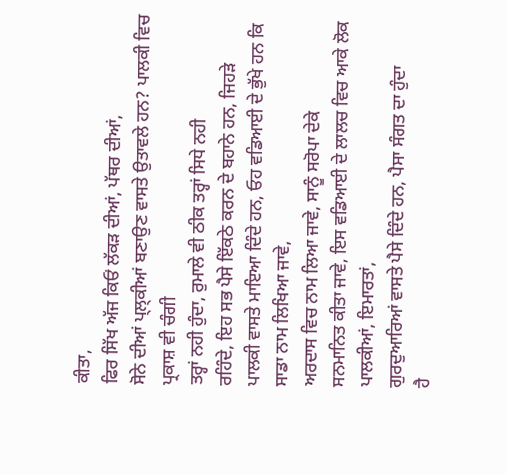ਕੀਤਾ,
ਫਿਰ ਸਿੱਖ ਅੱਜ ਕਿਓਂ ਲੱਕੜ ਦੀਆਂ, ਪੱਥਰ ਦੀਆਂ,
ਸੋਨੇ ਦੀਆਂ ਪ੍ਲ੍ਕੀਆਂ ਬਣਾਉਣ ਵਾਸਤੇ ਉਤਾਵਲੇ ਹਨ? ਪਾਲਕੀ ਵਿਚ ਪ੍ਰਕਾਸ਼ ਵੀ ਚੰਗੀ
ਤਰ੍ਹਾਂ ਨਹੀ ਹੁੰਦਾ, ਰੁਮਾਲੇ ਵੀ ਠੀਕ ਤਰ੍ਹਾਂ ਸਿਧੇ ਨਹੀ
ਰਹਿੰਦੇ, ਇਹ ਸਭ ਪੈਸੇ ਇੱਕਠੇ ਕਰਨ ਦੇ ਬਹਾਨੇ ਹਨ, ਜਿਹੜੇ
ਪਾਲਕੀ ਵਾਸਤੇ ਮਾਇਆ ਦਿੰਦੇ ਹਨ, ਓਹ ਵਡਿਆਈ ਦੇ ਭੁੱਖੇ ਹਨ ਕਿ ਸਾਡਾ ਨਾਮ ਲਿਖਿਆ ਜਾਵੇ,
ਅਰਦਾਸ ਵਿਚ ਨਾਮ ਲਿਆ ਜਾਵੇ, ਸਾਨੂੰ ਸਰੋਪਾ ਦੇਕੇ
ਸਨਮਾਨਿਤ ਕੀਤਾ ਜਾਵੇ, ਇਸ ਵਡਿਆਈ ਦੇ ਲਾਲਚ ਵਿਚ ਆਕੇ ਲੋਕ
ਪਾਲਕੀਆਂ, ਇਮਾਰਤਾਂ,
ਗੁਰਦੁਆਰਿਆਂ ਵਾਸਤੇ ਪੈਸੇ ਦਿੰਦੇ ਹਨ, ਪੈਸਾ ਸੰਗਤ ਦਾ ਹੁੰਦਾ
ਹੈ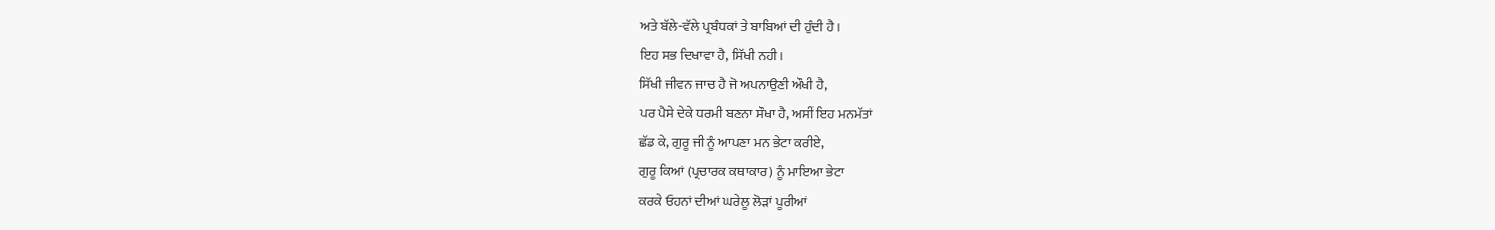ਅਤੇ ਬੱਲੇ-ਵੱਲੇ ਪ੍ਰਬੰਧਕਾਂ ਤੇ ਬਾਬਿਆਂ ਦੀ ਹੁੰਦੀ ਹੈ।
ਇਹ ਸਭ ਦਿਖਾਵਾ ਹੈ, ਸਿੱਖੀ ਨਹੀ।
ਸਿੱਖੀ ਜੀਵਨ ਜਾਚ ਹੈ ਜੋ ਅਪਨਾਉਣੀ ਔਖੀ ਹੈ,
ਪਰ ਪੈਸੇ ਦੇਕੇ ਧਰਮੀ ਬਣਨਾ ਸੌਖਾ ਹੈ, ਅਸੀਂ ਇਹ ਮਨਮੱਤਾਂ
ਛੱਡ ਕੇ, ਗੁਰੂ ਜੀ ਨੂੰ ਆਪਣਾ ਮਨ ਭੇਟਾ ਕਰੀਏ,
ਗੁਰੂ ਕਿਆਂ (ਪ੍ਰਚਾਰਕ ਕਥਾਕਾਰ) ਨੂੰ ਮਾਇਆ ਭੇਟਾ
ਕਰਕੇ ਓਹਨਾਂ ਦੀਆਂ ਘਰੇਲੂ ਲੋੜਾਂ ਪੂਰੀਆਂ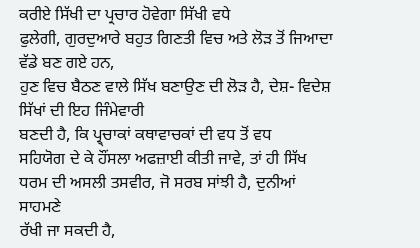ਕਰੀਏ ਸਿੱਖੀ ਦਾ ਪ੍ਰਚਾਰ ਹੋਵੇਗਾ ਸਿੱਖੀ ਵਧੇ
ਫੁਲੇਗੀ, ਗੁਰਦੁਆਰੇ ਬਹੁਤ ਗਿਣਤੀ ਵਿਚ ਅਤੇ ਲੋੜ ਤੋਂ ਜਿਆਦਾ ਵੱਡੇ ਬਣ ਗਏ ਹਨ,
ਹੁਣ ਵਿਚ ਬੈਠਣ ਵਾਲੇ ਸਿੱਖ ਬਣਾਉਣ ਦੀ ਲੋੜ ਹੈ, ਦੇਸ਼- ਵਿਦੇਸ਼ ਸਿੱਖਾਂ ਦੀ ਇਹ ਜਿੰਮੇਵਾਰੀ
ਬਣਦੀ ਹੈ, ਕਿ ਪ੍ਰ੍ਚਾਕਾਂ ਕਥਾਵਾਚਕਾਂ ਦੀ ਵਧ ਤੋਂ ਵਧ
ਸਹਿਯੋਗ ਦੇ ਕੇ ਹੌਂਸਲਾ ਅਫਜ਼ਾਈ ਕੀਤੀ ਜਾਵੇ, ਤਾਂ ਹੀ ਸਿੱਖ
ਧਰਮ ਦੀ ਅਸਲੀ ਤਸਵੀਰ, ਜੋ ਸਰਬ ਸਾਂਝੀ ਹੈ, ਦੁਨੀਆਂ ਸਾਹਮਣੇ
ਰੱਖੀ ਜਾ ਸਕਦੀ ਹੈ,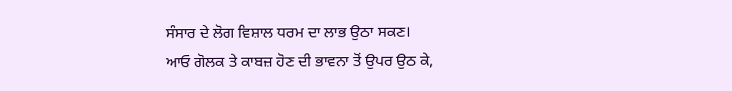ਸੰਸਾਰ ਦੇ ਲੋਗ ਵਿਸ਼ਾਲ ਧਰਮ ਦਾ ਲਾਭ ਉਠਾ ਸਕਣ।
ਆਓ ਗੋਲਕ ਤੇ ਕਾਬਜ਼ ਹੋਣ ਦੀ ਭਾਵਨਾ ਤੋਂ ਉਪਰ ਉਠ ਕੇ,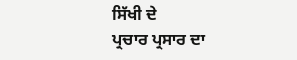ਸਿੱਖੀ ਦੇ
ਪ੍ਰਚਾਰ ਪ੍ਰਸਾਰ ਦਾ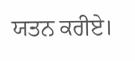ਯਤਨ ਕਰੀਏ।